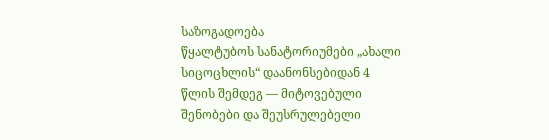საზოგადოება
წყალტუბოს სანატორიუმები „ახალი სიცოცხლის“ დაანონსებიდან 4 წლის შემდეგ — მიტოვებული შენობები და შეუსრულებელი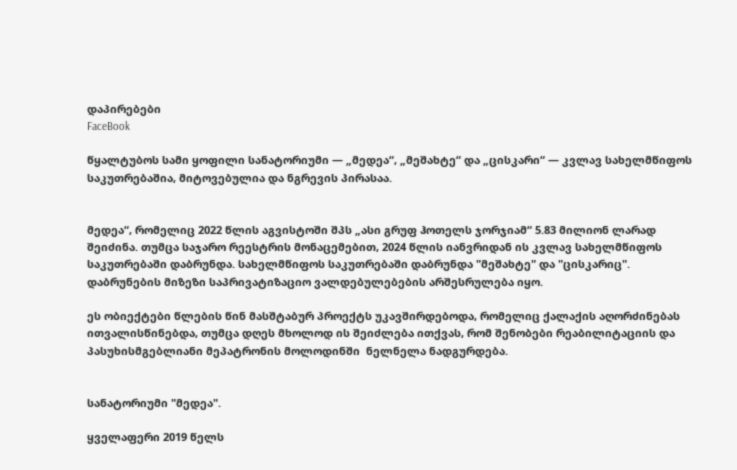დაპირებები
FaceBook

წყალტუბოს სამი ყოფილი სანატორიუმი — „მედეა“, „მეშახტე“ და „ცისკარი“ — კვლავ სახელმწიფოს საკუთრებაშია, მიტოვებულია და ნგრევის პირასაა.


მედეა“, რომელიც 2022 წლის აგვისტოში შპს „ასი გრუფ ჰოთელს ჯორჯიამ“ 5.83 მილიონ ლარად შეიძინა. თუმცა საჯარო რეესტრის მონაცემებით, 2024 წლის იანვრიდან ის კვლავ სახელმწიფოს საკუთრებაში დაბრუნდა. სახელმწიფოს საკუთრებაში დაბრუნდა "მეშახტე" და "ცისკარიც". დაბრუნების მიზეზი საპრივატიზაციო ვალდებულებების არშესრულება იყო.

ეს ობიექტები წლების წინ მასშტაბურ პროექტს უკავშირდებოდა, რომელიც ქალაქის აღორძინებას ითვალისწინებდა, თუმცა დღეს მხოლოდ ის შეიძლება ითქვას, რომ შენობები რეაბილიტაციის და პასუხისმგებლიანი მეპატრონის მოლოდინში  ნელნელა ნადგურდება.


სანატორიუმი "მედეა".

ყველაფერი 2019 წელს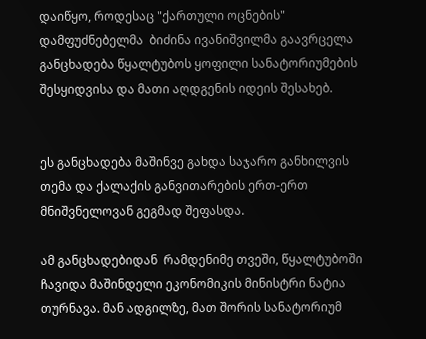დაიწყო, როდესაც "ქართული ოცნების" დამფუძნებელმა  ბიძინა ივანიშვილმა გაავრცელა განცხადება წყალტუბოს ყოფილი სანატორიუმების შესყიდვისა და მათი აღდგენის იდეის შესახებ.


ეს განცხადება მაშინვე გახდა საჯარო განხილვის თემა და ქალაქის განვითარების ერთ-ერთ მნიშვნელოვან გეგმად შეფასდა.

ამ განცხადებიდან  რამდენიმე თვეში, წყალტუბოში ჩავიდა მაშინდელი ეკონომიკის მინისტრი ნატია თურნავა. მან ადგილზე, მათ შორის სანატორიუმ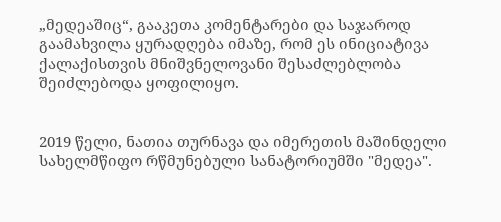„მედეაშიც“, გააკეთა კომენტარები და საჯაროდ გაამახვილა ყურადღება იმაზე, რომ ეს ინიციატივა ქალაქისთვის მნიშვნელოვანი შესაძლებლობა შეიძლებოდა ყოფილიყო.


2019 წელი, ნათია თურნავა და იმერეთის მაშინდელი  სახელმწიფო რწმუნებული სანატორიუმში "მედეა".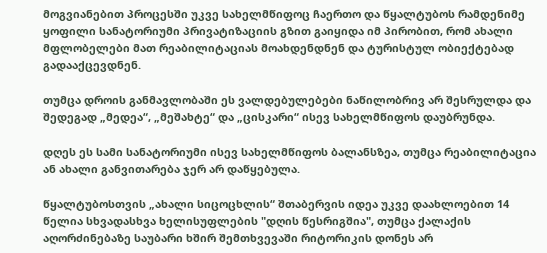მოგვიანებით პროცესში უკვე სახელმწიფოც ჩაერთო და წყალტუბოს რამდენიმე ყოფილი სანატორიუმი პრივატიზაციის გზით გაიყიდა იმ პირობით, რომ ახალი მფლობელები მათ რეაბილიტაციას მოახდენდნენ და ტურისტულ ობიექტებად გადააქცევდნენ.

თუმცა დროის განმავლობაში ეს ვალდებულებები ნაწილობრივ არ შესრულდა და შედეგად „მედეა“, „მეშახტე“ და „ცისკარი“ ისევ სახელმწიფოს დაუბრუნდა.

დღეს ეს სამი სანატორიუმი ისევ სახელმწიფოს ბალანსზეა, თუმცა რეაბილიტაცია ან ახალი განვითარება ჯერ არ დაწყებულა.

წყალტუბოსთვის „ახალი სიცოცხლის“ შთაბერვის იდეა უკვე დაახლოებით 14 წელია სხვადასხვა ხელისუფლების "დღის წესრიგშია", თუმცა ქალაქის აღორძინებაზე საუბარი ხშირ შემთხვევაში რიტორიკის დონეს არ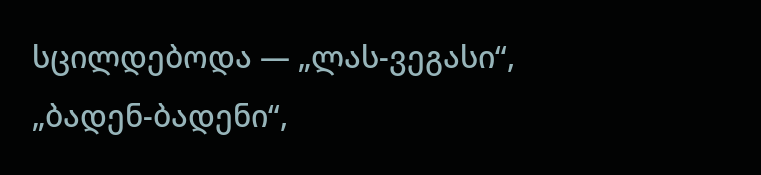სცილდებოდა — „ლას-ვეგასი“, „ბადენ-ბადენი“,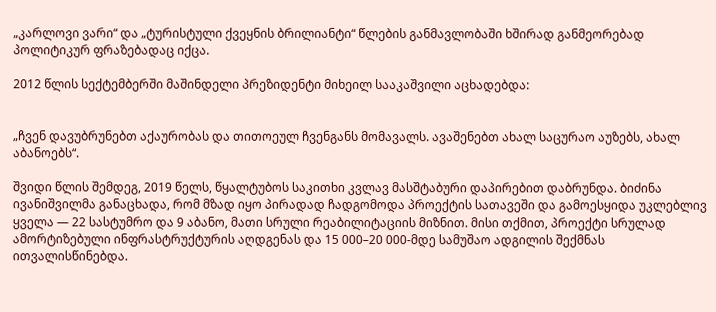„კარლოვი ვარი“ და „ტურისტული ქვეყნის ბრილიანტი“ წლების განმავლობაში ხშირად განმეორებად პოლიტიკურ ფრაზებადაც იქცა.

2012 წლის სექტემბერში მაშინდელი პრეზიდენტი მიხეილ სააკაშვილი აცხადებდა:


„ჩვენ დავუბრუნებთ აქაურობას და თითოეულ ჩვენგანს მომავალს. ავაშენებთ ახალ საცურაო აუზებს, ახალ აბანოებს“.

შვიდი წლის შემდეგ, 2019 წელს, წყალტუბოს საკითხი კვლავ მასშტაბური დაპირებით დაბრუნდა. ბიძინა ივანიშვილმა განაცხადა, რომ მზად იყო პირადად ჩადგომოდა პროექტის სათავეში და გამოესყიდა უკლებლივ ყველა — 22 სასტუმრო და 9 აბანო, მათი სრული რეაბილიტაციის მიზნით. მისი თქმით, პროექტი სრულად ამორტიზებული ინფრასტრუქტურის აღდგენას და 15 000–20 000-მდე სამუშაო ადგილის შექმნას ითვალისწინებდა.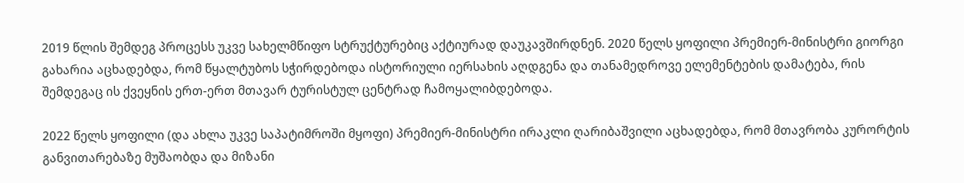2019 წლის შემდეგ პროცესს უკვე სახელმწიფო სტრუქტურებიც აქტიურად დაუკავშირდნენ. 2020 წელს ყოფილი პრემიერ-მინისტრი გიორგი გახარია აცხადებდა, რომ წყალტუბოს სჭირდებოდა ისტორიული იერსახის აღდგენა და თანამედროვე ელემენტების დამატება, რის შემდეგაც ის ქვეყნის ერთ-ერთ მთავარ ტურისტულ ცენტრად ჩამოყალიბდებოდა.

2022 წელს ყოფილი (და ახლა უკვე საპატიმროში მყოფი) პრემიერ-მინისტრი ირაკლი ღარიბაშვილი აცხადებდა, რომ მთავრობა კურორტის განვითარებაზე მუშაობდა და მიზანი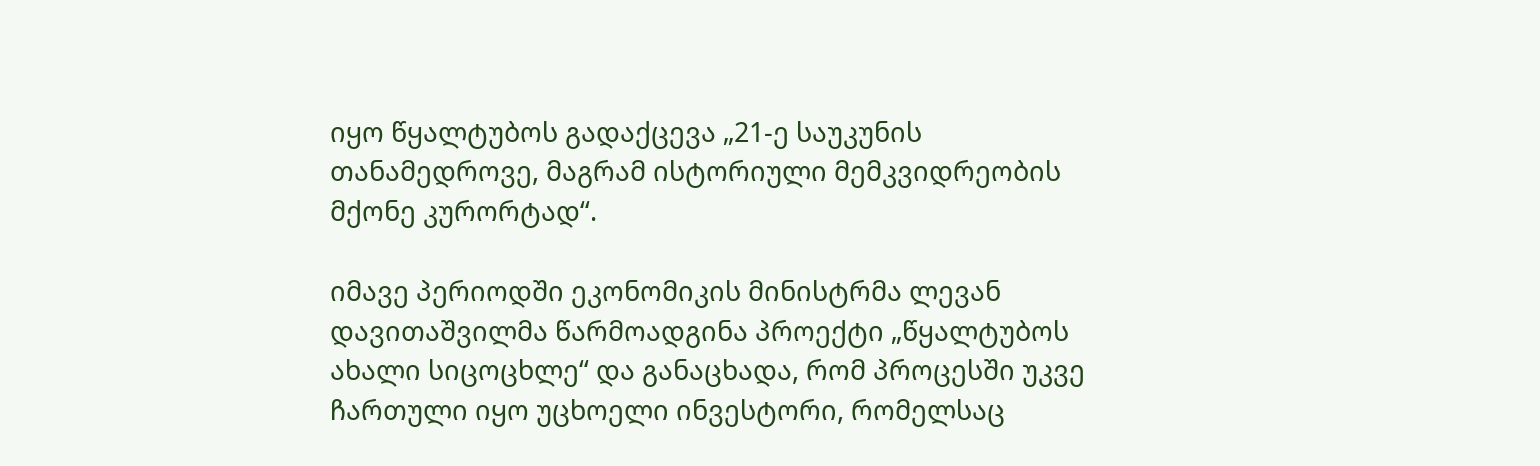იყო წყალტუბოს გადაქცევა „21-ე საუკუნის თანამედროვე, მაგრამ ისტორიული მემკვიდრეობის მქონე კურორტად“.

იმავე პერიოდში ეკონომიკის მინისტრმა ლევან დავითაშვილმა წარმოადგინა პროექტი „წყალტუბოს ახალი სიცოცხლე“ და განაცხადა, რომ პროცესში უკვე ჩართული იყო უცხოელი ინვესტორი, რომელსაც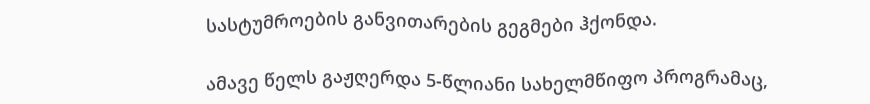სასტუმროების განვითარების გეგმები ჰქონდა.

ამავე წელს გაჟღერდა 5-წლიანი სახელმწიფო პროგრამაც,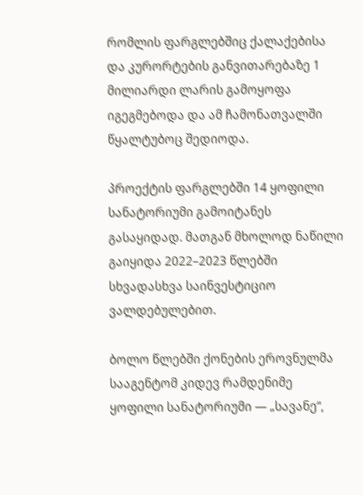რომლის ფარგლებშიც ქალაქებისა და კურორტების განვითარებაზე 1 მილიარდი ლარის გამოყოფა იგეგმებოდა და ამ ჩამონათვალში წყალტუბოც შედიოდა.

პროექტის ფარგლებში 14 ყოფილი სანატორიუმი გამოიტანეს გასაყიდად. მათგან მხოლოდ ნაწილი გაიყიდა 2022–2023 წლებში სხვადასხვა საინვესტიციო ვალდებულებით.

ბოლო წლებში ქონების ეროვნულმა სააგენტომ კიდევ რამდენიმე ყოფილი სანატორიუმი — „სავანე“,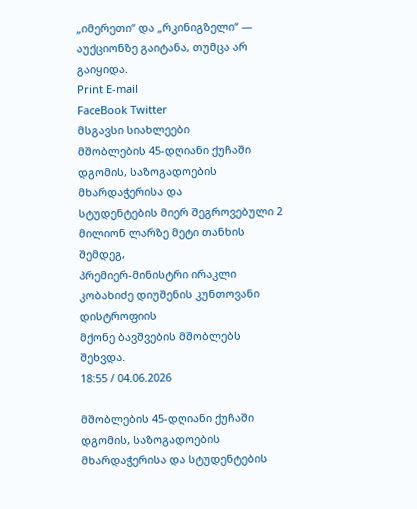„იმერეთი“ და „რკინიგზელი“ — აუქციონზე გაიტანა, თუმცა არ გაიყიდა.
Print E-mail
FaceBook Twitter
მსგავსი სიახლეები
მშობლების 45-დღიანი ქუჩაში დგომის, საზოგადოების მხარდაჭერისა და
სტუდენტების მიერ შეგროვებული 2 მილიონ ლარზე მეტი თანხის შემდეგ,
პრემიერ-მინისტრი ირაკლი კობახიძე დიუშენის კუნთოვანი დისტროფიის
მქონე ბავშვების მშობლებს შეხვდა.
18:55 / 04.06.2026

მშობლების 45-დღიანი ქუჩაში დგომის, საზოგადოების მხარდაჭერისა და სტუდენტების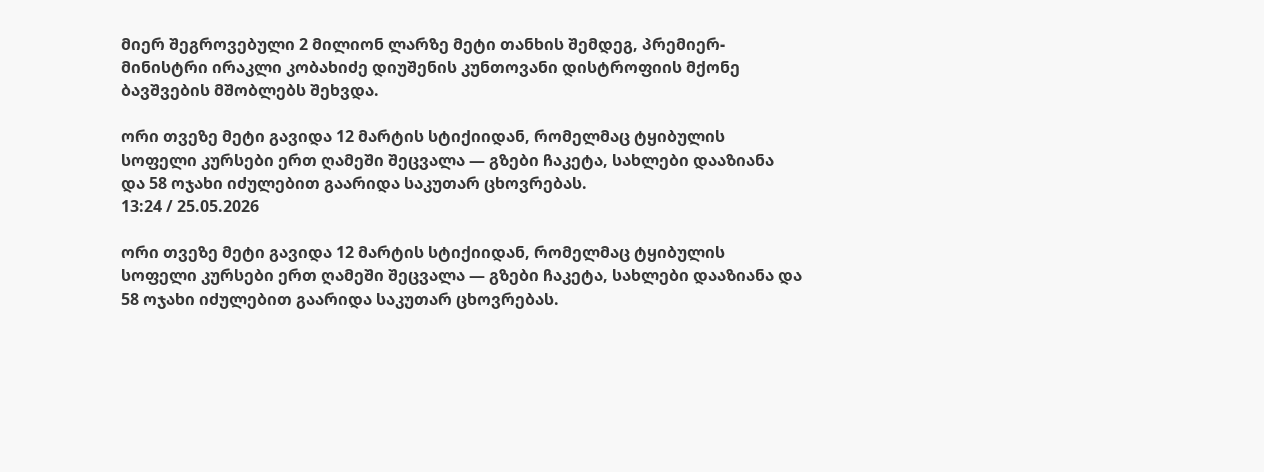მიერ შეგროვებული 2 მილიონ ლარზე მეტი თანხის შემდეგ, პრემიერ-მინისტრი ირაკლი კობახიძე დიუშენის კუნთოვანი დისტროფიის მქონე ბავშვების მშობლებს შეხვდა.

ორი თვეზე მეტი გავიდა 12 მარტის სტიქიიდან, რომელმაც ტყიბულის
სოფელი კურსები ერთ ღამეში შეცვალა — გზები ჩაკეტა, სახლები დააზიანა
და 58 ოჯახი იძულებით გაარიდა საკუთარ ცხოვრებას.
13:24 / 25.05.2026

ორი თვეზე მეტი გავიდა 12 მარტის სტიქიიდან, რომელმაც ტყიბულის სოფელი კურსები ერთ ღამეში შეცვალა — გზები ჩაკეტა, სახლები დააზიანა და 58 ოჯახი იძულებით გაარიდა საკუთარ ცხოვრებას.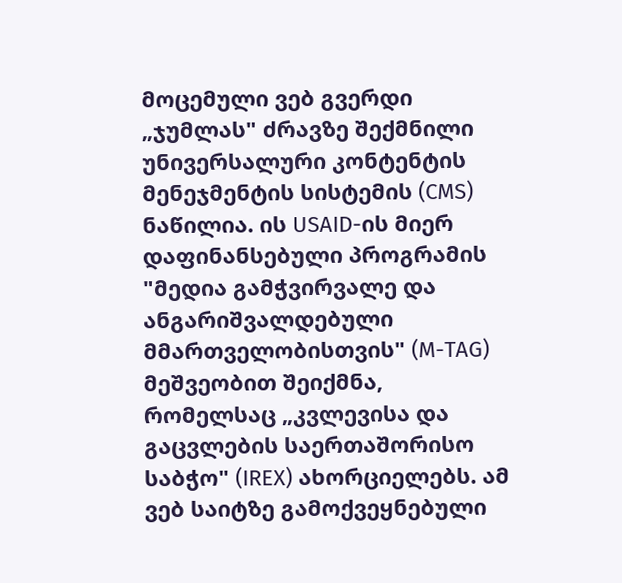მოცემული ვებ გვერდი „ჯუმლას" ძრავზე შექმნილი უნივერსალური კონტენტის მენეჯმენტის სისტემის (CMS) ნაწილია. ის USAID-ის მიერ დაფინანსებული პროგრამის "მედია გამჭვირვალე და ანგარიშვალდებული მმართველობისთვის" (M-TAG) მეშვეობით შეიქმნა, რომელსაც „კვლევისა და გაცვლების საერთაშორისო საბჭო" (IREX) ახორციელებს. ამ ვებ საიტზე გამოქვეყნებული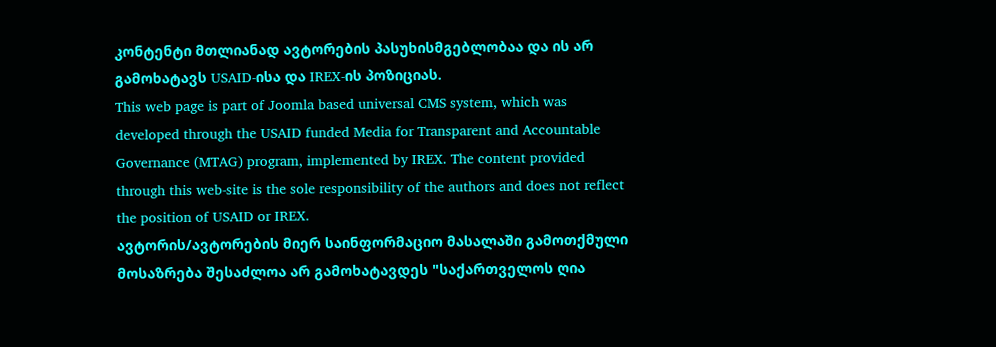კონტენტი მთლიანად ავტორების პასუხისმგებლობაა და ის არ გამოხატავს USAID-ისა და IREX-ის პოზიციას.
This web page is part of Joomla based universal CMS system, which was developed through the USAID funded Media for Transparent and Accountable Governance (MTAG) program, implemented by IREX. The content provided through this web-site is the sole responsibility of the authors and does not reflect the position of USAID or IREX.
ავტორის/ავტორების მიერ საინფორმაციო მასალაში გამოთქმული მოსაზრება შესაძლოა არ გამოხატავდეს "საქართველოს ღია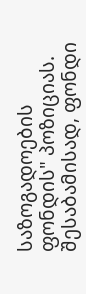საზოგადოების ფონდის" პოზიციას. შესაბამისად, ფონდი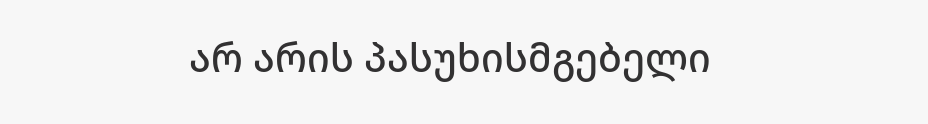არ არის პასუხისმგებელი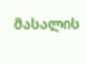მასალის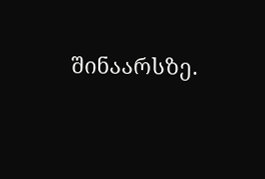შინაარსზე.